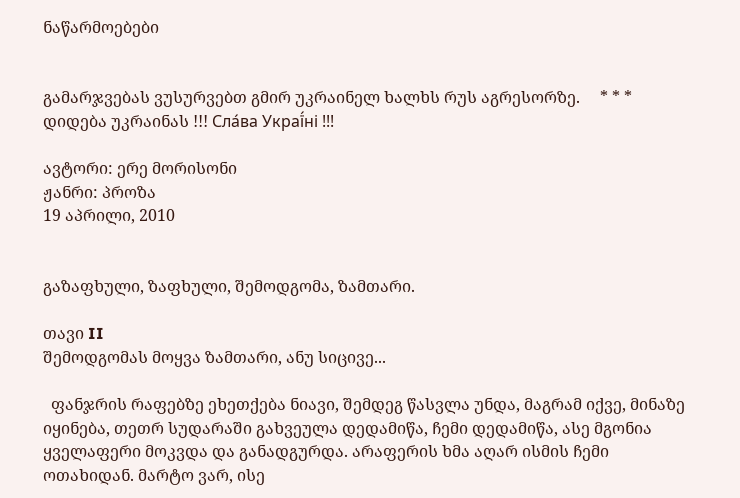ნაწარმოებები


გამარჯვებას ვუსურვებთ გმირ უკრაინელ ხალხს რუს აგრესორზე.     * * *     დიდება უკრაინას !!! Сла́ва Украї́ні !!!

ავტორი: ერე მორისონი
ჟანრი: პროზა
19 აპრილი, 2010


გაზაფხული, ზაფხული, შემოდგომა, ზამთარი.

თავი II
შემოდგომას მოყვა ზამთარი, ანუ სიცივე...

  ფანჯრის რაფებზე ეხეთქება ნიავი, შემდეგ წასვლა უნდა, მაგრამ იქვე, მინაზე იყინება, თეთრ სუდარაში გახვეულა დედამიწა, ჩემი დედამიწა, ასე მგონია ყველაფერი მოკვდა და განადგურდა. არაფერის ხმა აღარ ისმის ჩემი ოთახიდან. მარტო ვარ, ისე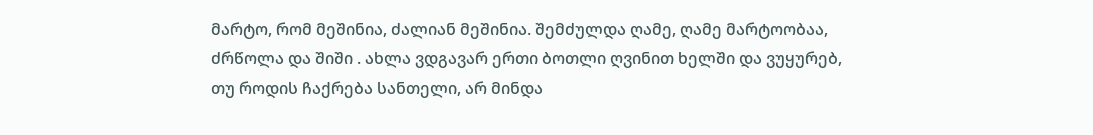მარტო, რომ მეშინია, ძალიან მეშინია. შემძულდა ღამე, ღამე მარტოობაა, ძრწოლა და შიში . ახლა ვდგავარ ერთი ბოთლი ღვინით ხელში და ვუყურებ, თუ როდის ჩაქრება სანთელი, არ მინდა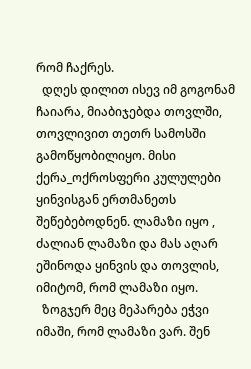რომ ჩაქრეს.
  დღეს დილით ისევ იმ გოგონამ ჩაიარა, მიაბიჯებდა თოვლში, თოვლივით თეთრ სამოსში გამოწყობილიყო. მისი ქერა_ოქროსფერი კულულები ყინვისგან ერთმანეთს შეწებებოდნენ. ლამაზი იყო , ძალიან ლამაზი და მას აღარ ეშინოდა ყინვის და თოვლის, იმიტომ, რომ ლამაზი იყო.
  ზოგჯერ მეც მეპარება ეჭვი იმაში, რომ ლამაზი ვარ. შენ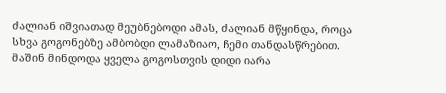ძალიან იშვიათად მეუბნებოდი ამას, ძალიან მწყინდა, როცა სხვა გოგონებზე ამბობდი ლამაზიაო, ჩემი თანდასწრებით. მაშინ მინდოდა ყველა გოგოსთვის დიდი იარა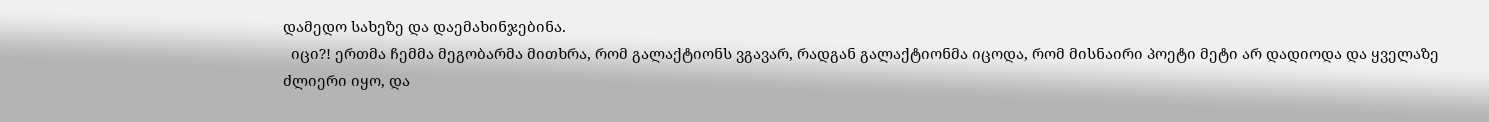დამედო სახეზე და დაემახინჯებინა.
  იცი?! ერთმა ჩემმა მეგობარმა მითხრა, რომ გალაქტიონს ვგავარ, რადგან გალაქტიონმა იცოდა, რომ მისნაირი პოეტი მეტი არ დადიოდა და ყველაზე ძლიერი იყო, და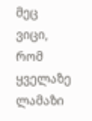მეც ვიცი, რომ ყველაზე ლამაზი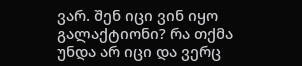ვარ. შენ იცი ვინ იყო გალაქტიონი? რა თქმა უნდა არ იცი და ვერც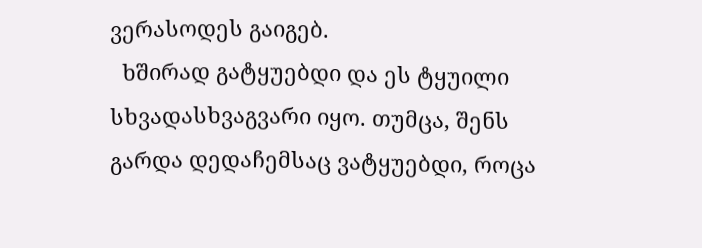ვერასოდეს გაიგებ.
  ხშირად გატყუებდი და ეს ტყუილი სხვადასხვაგვარი იყო. თუმცა, შენს გარდა დედაჩემსაც ვატყუებდი, როცა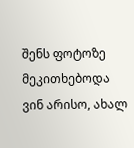შენს ფოტოზე მეკითხებოდა ვინ არისო, ახალ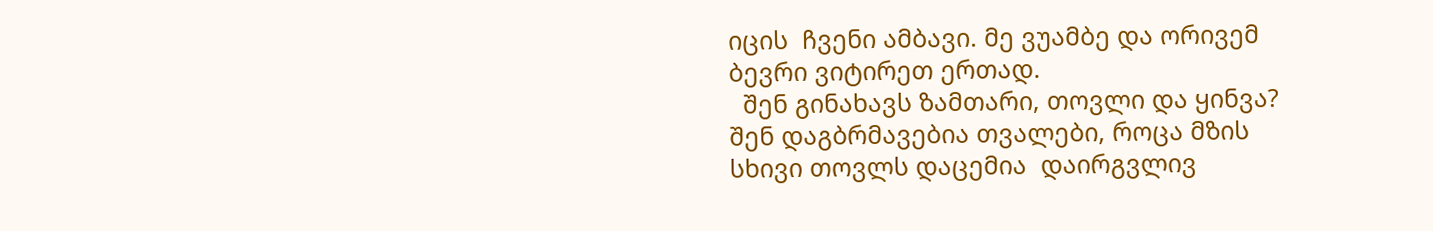იცის  ჩვენი ამბავი. მე ვუამბე და ორივემ ბევრი ვიტირეთ ერთად.
  შენ გინახავს ზამთარი, თოვლი და ყინვა? შენ დაგბრმავებია თვალები, როცა მზის სხივი თოვლს დაცემია  დაირგვლივ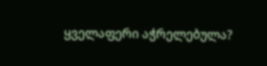ყველაფერი აჭრელებულა?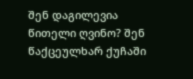შენ დაგილევია წითელი ღვინო? შენ წაქცეულხარ ქუჩაში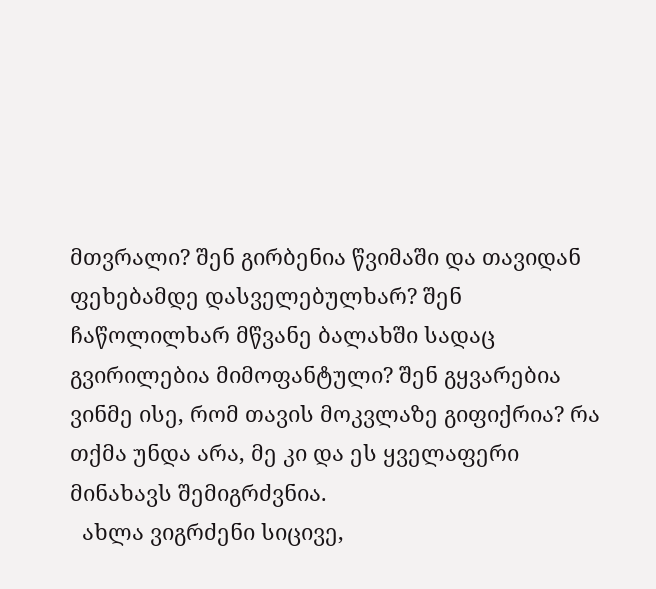მთვრალი? შენ გირბენია წვიმაში და თავიდან ფეხებამდე დასველებულხარ? შენ ჩაწოლილხარ მწვანე ბალახში სადაც გვირილებია მიმოფანტული? შენ გყვარებია ვინმე ისე, რომ თავის მოკვლაზე გიფიქრია? რა თქმა უნდა არა, მე კი და ეს ყველაფერი მინახავს შემიგრძვნია.
  ახლა ვიგრძენი სიცივე,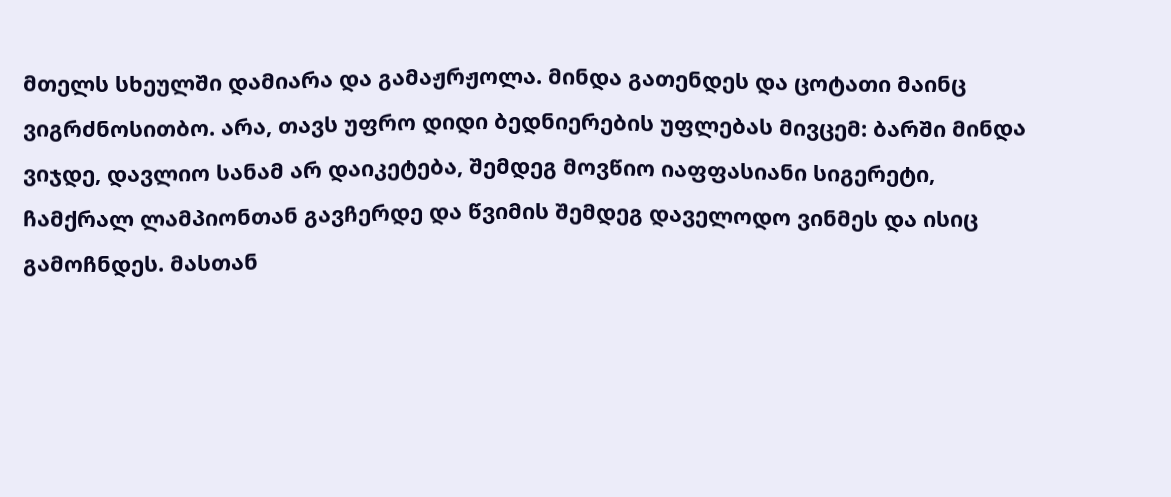მთელს სხეულში დამიარა და გამაჟრჟოლა. მინდა გათენდეს და ცოტათი მაინც ვიგრძნოსითბო. არა, თავს უფრო დიდი ბედნიერების უფლებას მივცემ: ბარში მინდა ვიჯდე, დავლიო სანამ არ დაიკეტება, შემდეგ მოვწიო იაფფასიანი სიგერეტი, ჩამქრალ ლამპიონთან გავჩერდე და წვიმის შემდეგ დაველოდო ვინმეს და ისიც გამოჩნდეს. მასთან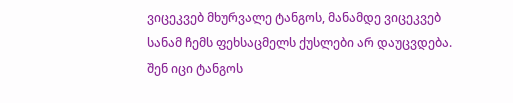ვიცეკვებ მხურვალე ტანგოს, მანამდე ვიცეკვებ სანამ ჩემს ფეხსაცმელს ქუსლები არ დაუცვდება. შენ იცი ტანგოს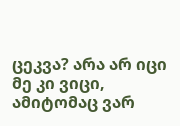ცეკვა? არა არ იცი მე კი ვიცი, ამიტომაც ვარ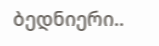ბედნიერი..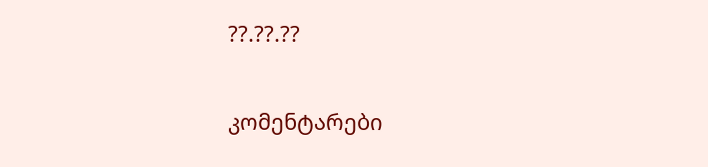??.??.??

კომენტარები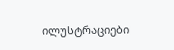ილუსტრაციები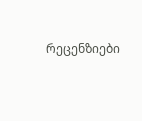რეცენზიები